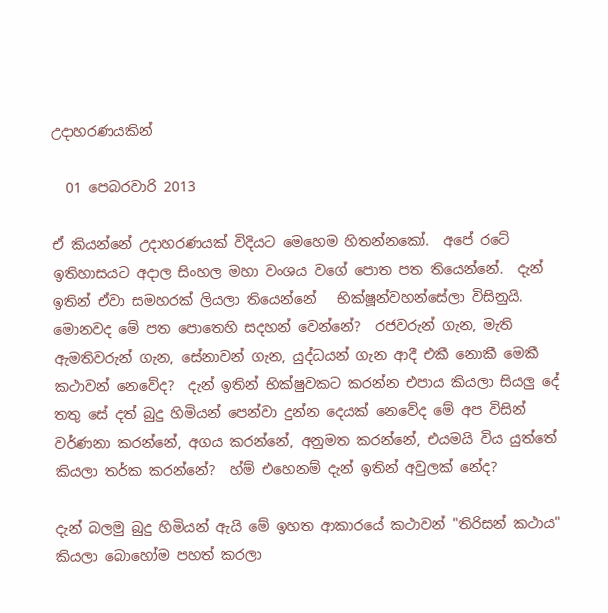උදාහරණයකින්

  01 පෙබරවාරි 2013

ඒ කියන්නේ උදාහරණයක් විදියට මෙහෙම හිතන්නකෝ.  අපේ රටේ ඉතිහාසයට අදාල සිංහල මහා වංශය වගේ පොත පත තියෙන්නේ.  දැන් ඉතින් ඒවා සමහරක් ලියලා තියෙන්නේ   භික්ෂූන්වහන්සේලා විසිනුයි.  මොනවද මේ පත පොතෙහි සදහන් වෙන්නේ?  රජවරුන් ගැන, මැති ඇමතිවරුන් ගැන, සේනාවන් ගැන, යුද්ධයන් ගැන ආදී එකී නොකී මෙකී කථාවන් නෙවේද?  දැන් ඉතින් භික්ෂුවකට කරන්න එපාය කියලා සියලු දේ තතු සේ දත් බුදු හිමියන් පෙන්වා දුන්න දෙයක් නෙවේද මේ අප විසින් වර්ණනා කරන්නේ, අගය කරන්නේ, අනුමත කරන්නේ, එයමයි විය යුත්තේ කියලා තර්ක කරන්නේ?  හ්ම් එහෙනම් දැන් ඉතින් අවුලක් නේද?

දැන් බලමු බුදු හිමියන් ඇයි මේ ඉහත ආකාරයේ කථාවන් "තිරිසන් කථාය" කියලා බොහෝම පහත් කරලා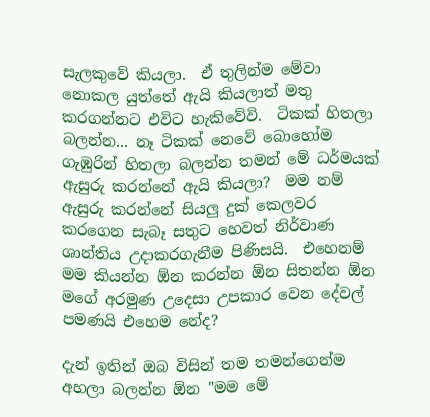සැලකුවේ කියලා.  ඒ තුලින්ම මේවා නොකල යුත්තේ ඇයි කියලාත් මතු කරගන්නට එවිට හැකිවේවි.  ටිකක් හිතලා බලන්න... නෑ ටිකක් නෙවේ බොහෝම ගැඹුරින් හිතලා බලන්න තමන් මේ ධර්මයක් ඇසුරු කරන්නේ ඇයි කියලා?  මම නම් ඇසුරු කරන්නේ සියලු දුක් කෙලවර කරගෙන සැබෑ සතුට හෙවත් නිර්වාණ ශාන්තිය උදාකරගැනීම පිණිසයි.  එහෙනම් මම කියන්න ඕන කරන්න ඕන සිතන්න ඕන මගේ අරමුණ උදෙසා උපකාර වෙන දේවල් පමණයි එහෙම නේද?

දැන් ඉතින් ඔබ විසින් තම තමන්ගෙන්ම අහලා බලන්න ඕන "මම මේ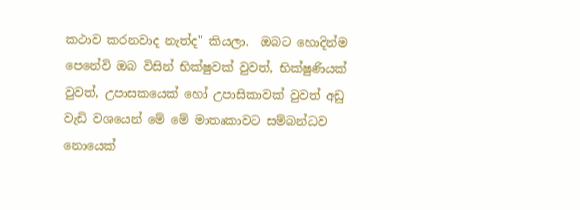කථාව කරනවාද නැත්ද" කියලා.  ඔබට හොදින්ම පෙනේවි ඔබ විසින් භික්ෂුවක් වුවත්, භික්ෂුණියක් වුවත්, උපාසකයෙක් හෝ උපාසිකාවක් වුවත් අඩු වැඩි වශයෙන් මේ මේ මාතෘකාවට සම්බන්ධව නොයෙක්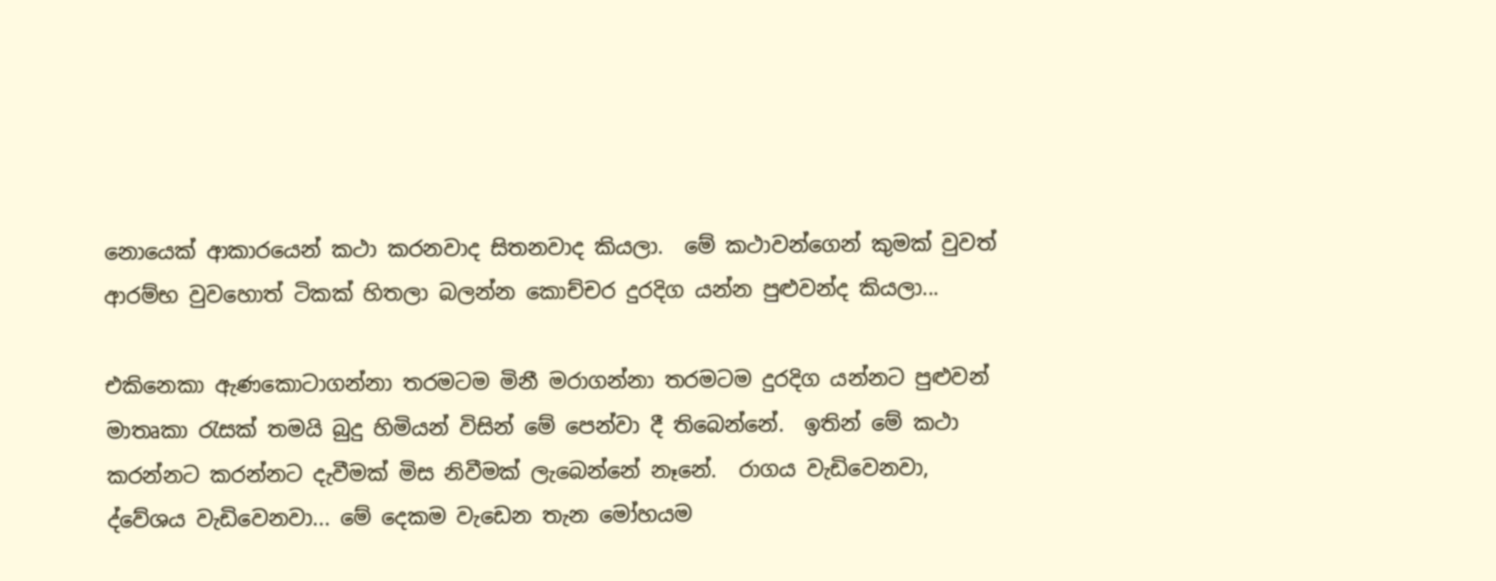නොයෙක් ආකාරයෙන් කථා කරනවාද සිතනවාද කියලා.  මේ කථාවන්ගෙන් කුමක් වුවත් ආරම්භ වුවහොත් ටිකක් හිතලා බලන්න කොච්චර දුරදිග යන්න පුළුවන්ද කියලා...

එකිනෙකා ඇණකොටාගන්නා තරමටම මිනී මරාගන්නා තරමටම දුරදිග යන්නට පුළුවන් මාතෘකා රැසක් තමයි බුදු හිමියන් විසින් මේ පෙන්වා දී තිබෙන්නේ.  ඉතින් මේ කථා කරන්නට කරන්නට දැවීමක් මිස නිවීමක් ලැබෙන්නේ නෑනේ.  රාගය වැඩිවෙනවා, ද්වේශය වැඩිවෙනවා... මේ දෙකම වැඩෙන තැන මෝහයම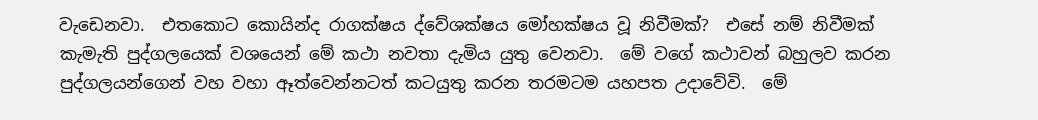වැඩෙනවා.  එතකොට කොයින්ද රාගක්ෂය ද්වේශක්ෂය මෝහක්ෂය වූ නිවීමක්?  එසේ නම් නිවීමක් කැමැති පුද්ගලයෙක් වශයෙන් මේ කථා නවතා දැමිය යුතු වෙනවා.  මේ වගේ කථාවන් බහුලව කරන පුද්ගලයන්ගෙන් වහ වහා ඈත්වෙන්නටත් කටයුතු කරන තරමටම යහපත උදාවේවි.  මේ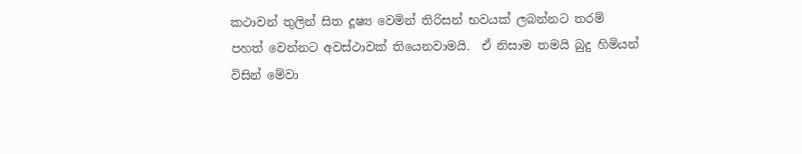කථාවන් තුලින් සිත දූෂ්‍ය වෙමින් තිරිසන් භවයක් ලබන්නට තරම් පහත් වෙන්නට අවස්ථාවක් තියෙනවාමයි.  ඒ නිසාම තමයි බුදු හිමියන් විසින් මේවා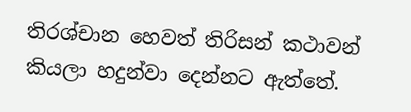තිරශ්චාන හෙවත් තිරිසන් කථාවන් කියලා හදුන්වා දෙන්නට ඇත්තේ.